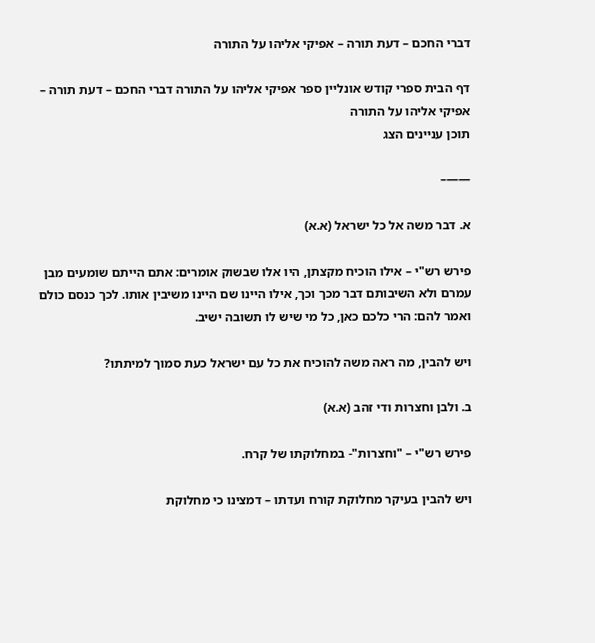דברי החכם – דעת תורה – אפיקי אליהו על התורה

דף הבית ספרי קודש אונליין ספר אפיקי אליהו על התורה דברי החכם – דעת תורה – אפיקי אליהו על התורה
תוכן עניינים הצג

——–

א. דבר משה אל כל ישראל (א.א)

פירש רש"י – אילו הוכיח מקצתן, היו אלו שבשוק אומרים: אתם הייתם שומעים מבן עמרם ולא השיבותם דבר מכך וכך, אילו היינו שם היינו משיבין אותו. לכך כנסם כולם ואמר להם: הרי כלכם כאן, כל מי שיש לו תשובה ישיב.

ויש להבין, מה ראה משה להוכיח את כל עם ישראל כעת סמוך למיתתו?

ב. ולבן וחצרות ודי זהב (א.א)

פירש רש"י – "וחצרות"- במחלוקתו של קרח.

ויש להבין בעיקר מחלוקת קורח ועדתו – דמצינו כי מחלוקת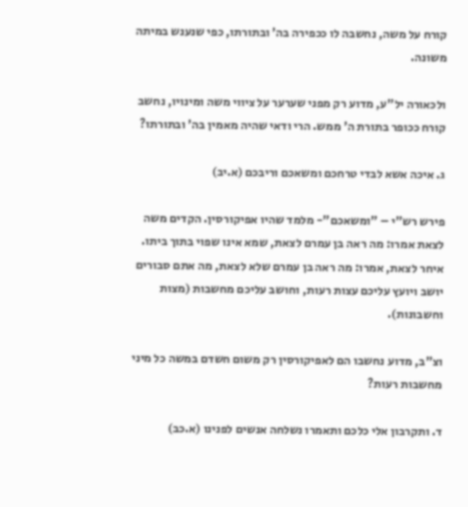קורח על משה, נחשבה לו ככפירה בה' ובתורתו, כפי שנענש במיתה משונה.

ולכאורה יל"ע, מדוע רק מפני שערער על ציווי משה ומינויו, נחשב קורח ככופר בתורת ה' ממש. הרי ודאי שהיה מאמין בה' ובתורתו?

ג. איכה אשא לבדי טרחכם ומשאכם וריבכם (א.יב)

פירש רש"י – "ומשאכם"- מלמד שהיו אפיקורסין. הקדים משה לצאת אמרו: מה ראה בן עמרם לצאת, שמא אינו שפוי בתוך ביתו. איחר לצאת, אמרו: מה ראה בן עמרם שלא לצאת, מה אתם סבורים יושב ויועץ עליכם עצות רעות, וחושב עליכם מחשבות (מצות וחשבונות).

וצ"ב, מדוע נחשבו הם לאפיקורסין רק משום חשדם במשה כל מיני מחשבות רעות?

ד. ותקרבון אלי כלכם ותאמרו נשלחה אנשים לפנינו (א.כב)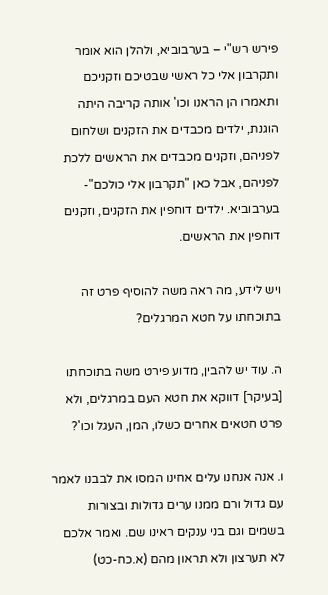פירש רש"י – בערבוביא, ולהלן הוא אומר ותקרבון אלי כל ראשי שבטיכם וזקניכם ותאמרו הן הראנו וכו' אותה קריבה היתה הוגנת, ילדים מכבדים את הזקנים ושלחום לפניהם, וזקנים מכבדים את הראשים ללכת לפניהם, אבל כאן "תקרבון אלי כולכם"- בערבוביא. ילדים דוחפין את הזקנים, וזקנים דוחפין את הראשים.

ויש לידע, מה ראה משה להוסיף פרט זה בתוכחתו על חטא המרגלים?

ה. עוד יש להבין, מדוע פירט משה בתוכחתו [בעיקר] דווקא את חטא העם במרגלים, ולא פרט חטאים אחרים כשלו, המן, העגל וכו'?

ו. אנה אנחנו עלים אחינו המסו את לבבנו לאמר עם גדול ורם ממנו ערים גדולות ובצורות בשמים וגם בני ענקים ראינו שם. ואמר אלכם לא תערצון ולא תראון מהם (א.כח-כט)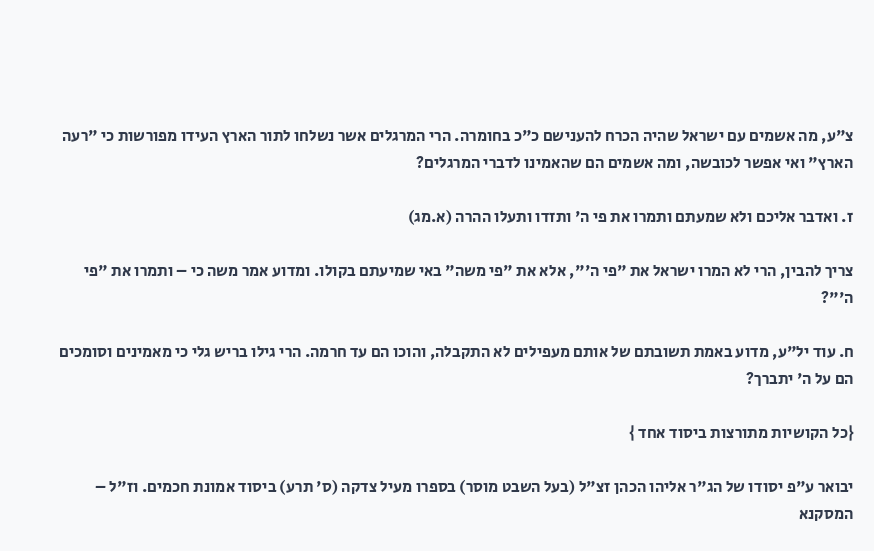צ"ע, מה אשמים עם ישראל שהיה הכרח להענישם כ"כ בחומרה. הרי המרגלים אשר נשלחו לתור הארץ העידו מפורשות כי "רעה הארץ" ואי אפשר לכובשה, ומה אשמים הם שהאמינו לדברי המרגלים?

ז. ואדבר אליכם ולא שמעתם ותמרו את פי ה' ותזדו ותעלו ההרה (א.מג)

צריך להבין, הרי לא המרו ישראל את "פי ה'", אלא את "פי משה" באי שמיעתם בקולו. ומדוע אמר משה כי – ותמרו את "פי ה'"?

ח. עוד יל"ע, מדוע באמת תשובתם של אותם מעפילים לא התקבלה, והוכו הם עד חרמה. הרי גילו בריש גלי כי מאמינים וסומכים הם על ה' יתברך?

{כל הקושיות מתורצות ביסוד אחד }

יבואר ע"פ יסודו של הג"ר אליהו הכהן זצ"ל (בעל השבט מוסר) בספרו מעיל צדקה (ס' תרע) ביסוד אמונת חכמים. וז"ל – המסקנא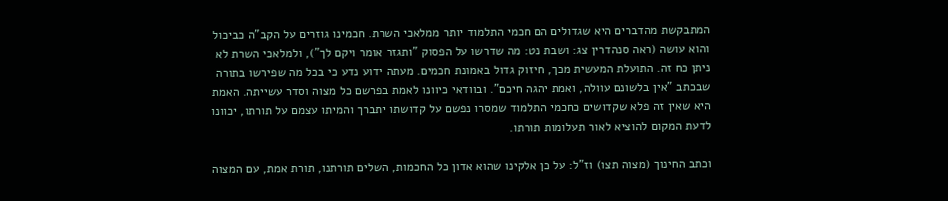המתבקשת מהדברים היא שגדולים הם חכמי התלמוד יותר ממלאכי השרת. חכמינו גוזרים על הקב"ה כביכול והוא עושה (ראה סנהדרין צג: ושבת נט: מה שדרשו על הפסוק "ותגזר אומר ויקם לך"), ולמלאכי השרת לא ניתן כח זה. התועלת המעשית מכך, חיזוק גדול באמונת חכמים. מעתה ידוע נדע כי בכל מה שפירשו בתורה שבכתב "אין בלשונם עוולה, ואמת יהגה חיכם". ובוודאי כיוונו לאמת בפרשם כל מצוה וסדר עשייתה. האמת היא שאין זה פלא שקדושים כחכמי התלמוד שמסרו נפשם על קדושתו יתברך והמיתו עצמם על תורתו, יכוונו לדעת המקום להוציא לאור תעלומות תורתו.

וכתב החינוך (מצוה תצו) וז"ל: על כן אלקינו שהוא אדון כל החכמות, השלים תורתנו, תורת אמת, עם המצוה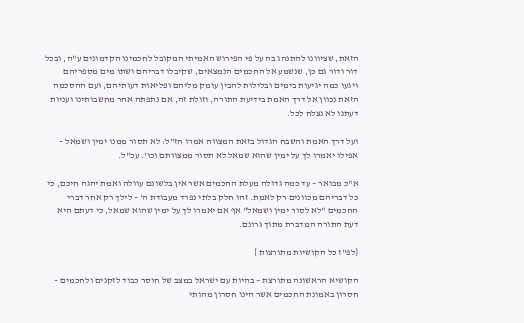הזאת, שציוונו להתנהג בה על פי הפירוש האמיתי המקובל לחכמינו הקדמונים ע"ה, ובכל דור ודור גם כן, שנשמע אל החכמים הנמצאים, שקיבלו דבריהם ושתו מים מספריהם ויגעו כמה יגיעות בימים ובלילות להבין עומק מליהם ופליאות דעותיהם, ועם ההסכמה הזאת נכוון אל דרך האמת בידיעת התורה, וזולת זה, אם נתפתה אחר מחשבותינו ועניות דעתנו לא נצלח לכל.

ועל דרך האמת והשבח הגדול בזאת המצווה אמרו חז"ל: לא תסור ממנו ימין ושמאל – אפילו יאמרו לך על ימין שהוא שמאל לא תסור ממצוותם וכו'. עכ"ל.

א"כ מבואר – עד כמה גדולה מעלת החכמים אשר אין בלשונם עוולה ואמת יהגה חיכם, כי כל דבריהם מכוונים רק לאמת. זהו חלק בלתי נפרד מעבודת ה' – לילך רק אחר דברי החכמים "לא לסור ימין ושמאל" אף אם יאמרו לך על ימין שהוא שמאל, כי דעתם היא דעת התורה המדברת מתוך גרונם.

{לפ"ז כל הקושיות מתורצות }

הקושיא הראשונה מתורצת – בהיות עם ישראל במצב של חוסר כבוד לזקנים ולחכמים – חסרון באמונת החכמים אשר הינו חסרון מהותי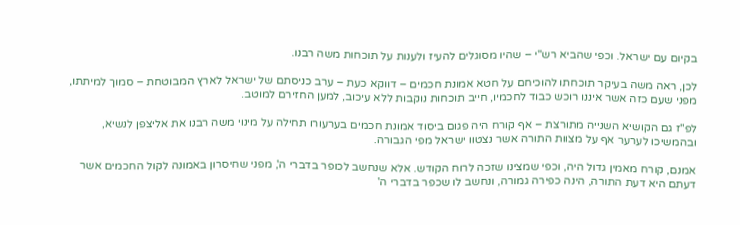בקיום עם ישראל. וכפי שהביא רש"י – שהיו מסוגלים להעיז ולענות על תוכחות משה רבנו.

לכן, ראה משה בעיקר תוכחתו להוכיחם על חטא אמונת חכמים – דווקא כעת – ערב כניסתם של ישראל לארץ המבוטחת – סמוך למיתתו, מפני שעם כזה אשר איננו רוכש כבוד לחכמיו, חייב תוכחות נוקבות ללא עיכוב, למען החזירם למוטב.

לפ"ז גם הקושיא השנייה מתורצת – אף קורח היה פגום ביסוד אמונת חכמים בערעורו תחילה על מינוי משה רבנו את אליצפן לנשיא, ובהמשיכו לערער אף על מצוות התורה אשר נצטוו ישראל מפי הגבורה.

אמנם, קורח מאמין גדול היה, וכפי שמצינו שזכה לרוח הקודש. אלא שנחשב לכופר בדברי ה', מפני שחיסרון באמונה לקול החכמים אשר דעתם היא דעת התורה, הינה כפירה גמורה, ונחשב לו שכפר בדברי ה'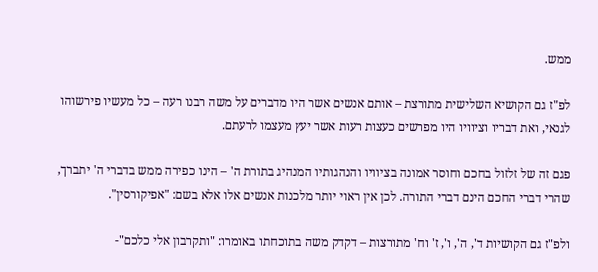ממש.

לפ"ז גם הקושיא השלישית מתורצת – אותם אנשים אשר היו מדברים על משה רבנו רעה – כל מעשיו פירשוהו לגנאי, ואת דבריו וציוויו היו מפרשים כעצות רעות אשר יעץ מעצמו לרעתם.

פגם זה של זלזול בחכם וחוסר אמונה בציוויו והנהגותיו המנהיג בתורת ה' – הינו כפירה ממש בדברי ה' יתברך, שהרי דברי החכם הינם דברי התורה. לכן אין ראוי יותר מלכנות אנשים אלו אלא בשם: "אפיקורסין".

ולפ"ז גם הקושיות ד', ה', ו', ז' וח' מתורצות – דקדק משה בתוכחתו באומרו: "ותקרבון אלי כלכם"-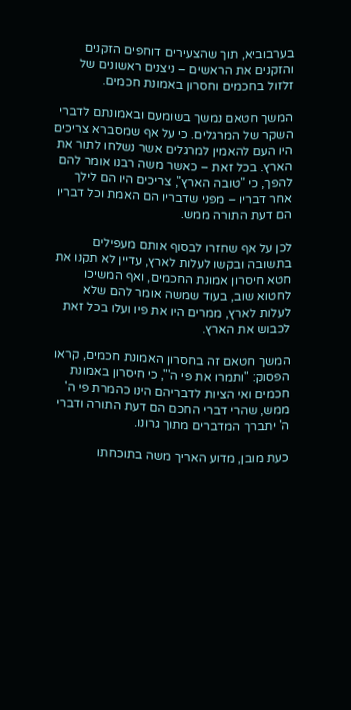בערבוביא, תוך שהצעירים דוחפים הזקנים והזקנים את הראשים – ניצנים ראשונים של זלזול בחכמים וחסרון באמונת חכמים.

המשך חטאם נמשך בשומעם ובאמונתם לדברי השקר של המרגלים. כי על אף שמסברא צריכים היו העם להאמין למרגלים אשר נשלחו לתור את הארץ. בכל זאת – כאשר משה רבנו אומר להם להפך, כי "טובה הארץ", צריכים היו הם לילך אחר דבריו – מפני שדבריו הם האמת וכל דבריו הם דעת התורה ממש.

לכן על אף שחזרו לבסוף אותם מעפילים בתשובה ובקשו לעלות לארץ, עדיין לא תקנו את חטא חיסרון אמונת החכמים, ואף המשיכו לחטוא שוב, בעוד שמשה אומר להם שלא לעלות לארץ, ממרים היו את פיו ועלו בכל זאת לכבוש את הארץ.

המשך חטאם זה בחסרון האמונת חכמים, קראו הפסוק: "ותמרו את פי ה'", כי חיסרון באמונת חכמים ואי הציות לדבריהם הינו כהמרת פי ה' ממש, שהרי דברי החכם הם דעת התורה ודברי ה' יתברך המדברים מתוך גרונו.

כעת מובן, מדוע האריך משה בתוכחתו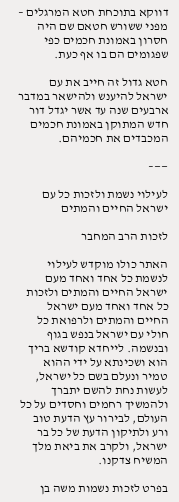דווקא בתוכחת חטא המרגלים – מפני ששורש חטאם שם היה חסרון באמונת חכמים כפי שפגומים הם בו אף כעת.

חטא גדול זה חייב את עם ישראל להיענש ולהישאר במדבר ארבעים שנה עד אשר יגדל דור חדש המתוקן באמונת חכמים המכבדים את חכמיהם.

——–

לעילוי נשמת ולזכות כל עם ישראל החיים והמתים

לזכות הרב המחבר

האתר כולו מוקדש לעילוי לנשמת כל אחד ואחד מעם ישראל החיים והמתים ולזכות כל אחד ואחד מעם ישראל החיים והמתים ולרפואת כל חולי עם ישראל בנפש בגוף ובנשמה. לייחדא קודשא בריך הוא ושכינתא על ידי ההוא טמיר ונעלם בשם כל ישראל, לעשות נחת להשם יתברך ולהמשיך רחמים וחסדים על כל העולם, לבירור עץ הדעת טוב ורע ולתיקון הדעת של כל בר ישראל, ולקרב את ביאת מלך המשיח צדקנו.

בפרט לזכות נשמות משה בן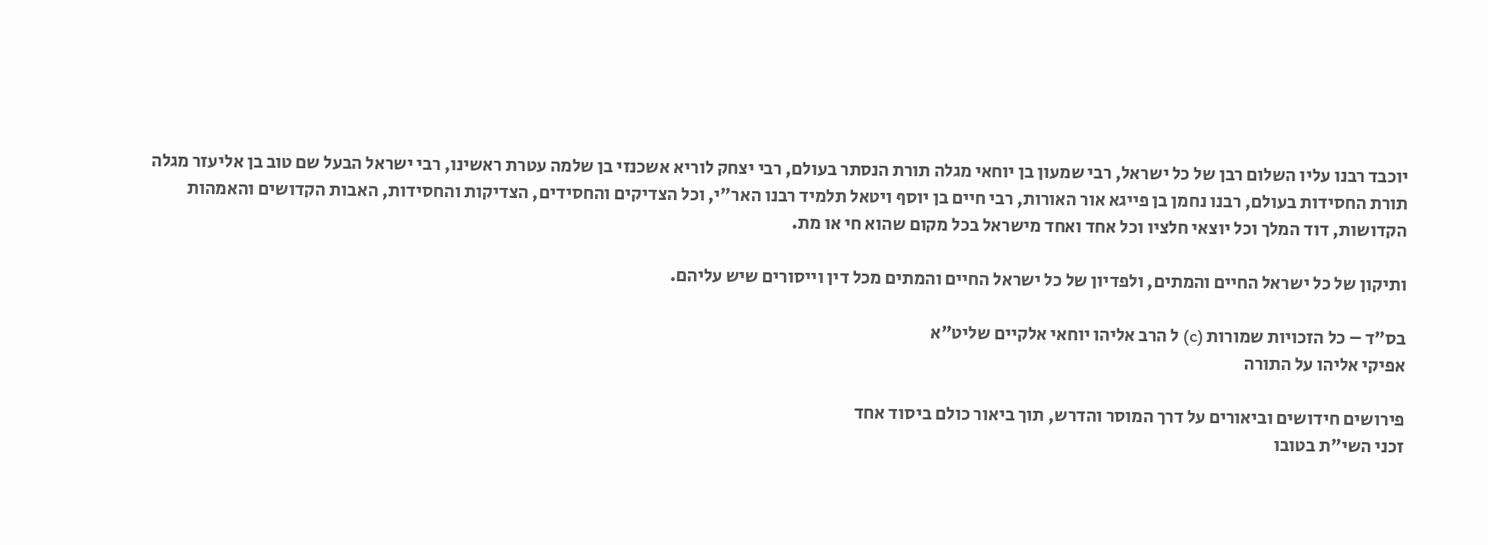יוכבד רבנו עליו השלום רבן של כל ישראל, רבי שמעון בן יוחאי מגלה תורת הנסתר בעולם, רבי יצחק לוריא אשכנזי בן שלמה עטרת ראשינו, רבי ישראל הבעל שם טוב בן אליעזר מגלה תורת החסידות בעולם, רבנו נחמן בן פייגא אור האורות, רבי חיים בן יוסף ויטאל תלמיד רבנו האר"י, וכל הצדיקים והחסידים, הצדיקות והחסידות, האבות הקדושים והאמהות הקדושות, דוד המלך וכל יוצאי חלציו וכל אחד ואחד מישראל בכל מקום שהוא חי או מת.

ותיקון של כל ישראל החיים והמתים, ולפדיון של כל ישראל החיים והמתים מכל דין וייסורים שיש עליהם.

בס"ד – כל הזכויות שמורות (c) ל הרב אליהו יוחאי אלקיים שליט"א
אפיקי אליהו על התורה

פירושים חידושים וביאורים על דרך המוסר והדרש, תוך ביאור כולם ביסוד אחד
זכני השי"ת בטובו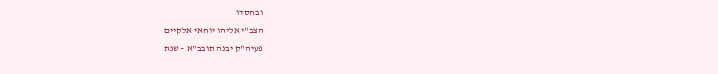ובחסדו
הצב"י אליהו יוחאי אלקיים
פעיה"ק יבנה תובב"א – שנת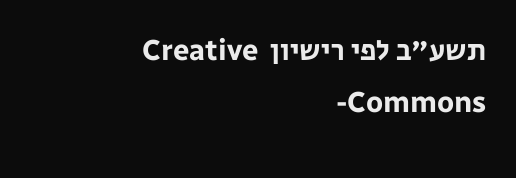תשע"ב לפי רישיון  Creative Commons-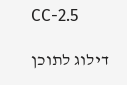CC-2.5

דילוג לתוכן